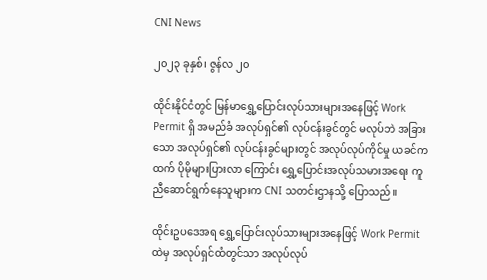CNI News

၂၀၂၃ ခုနှစ်၊ ဇွန်လ ၂၀

ထိုင်းနိုင်ငံတွင် မြန်မာရွှေ့ပြောင်းလုပ်သားများအနေဖြင့် Work Permit ရှိ အမည်ခံ အလုပ်ရှင်၏ လုပ်ငန်းခွင်တွင် မလုပ်ဘဲ အခြားသော အလုပ်ရှင်၏ လုပ်ငန်းခွင်များတွင် အလုပ်လုပ်ကိုင်မှု ယခင်ကထက် ပိုမိုများပြားလာ ကြောင်း ရွှေ့ပြောင်းအလုပ်သမားအရေး ကူညီဆောင်ရွက်နေသူများက CNI သတင်းဌာနသို့ ပြောသည်။

ထိုင်းဥပဒေအရ ရွှေ့ပြောင်းလုပ်သားများအနေဖြင့် Work Permit ထဲမှ အလုပ်ရှင်ထံတွင်သာ အလုပ်လုပ်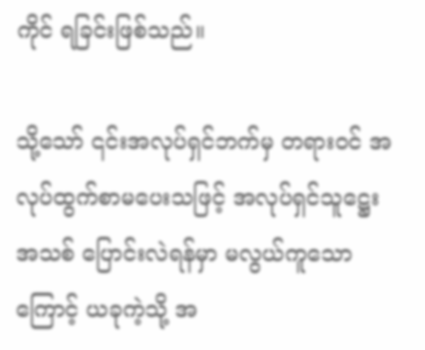ကိုင် ရခြင်းဖြစ်သည်။

သို့သော် ၎င်းအလုပ်ရှင်ဘက်မှ တရားဝင် အလုပ်ထွက်စာမပေးသဖြင့် အလုပ်ရှင်သူဋ္ဌေးအသစ် ပြောင်းလဲရန်မှာ မလွယ်ကူသောကြောင့် ယခုကဲ့သို့ အ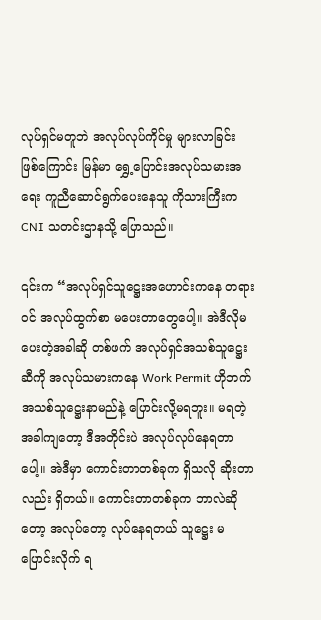လုပ်ရှင်မတူဘဲ အလုပ်လုပ်ကိုင်မှု များလာခြင်း ဖြစ်ကြောင်း မြန်မာ ရွှေ့ပြောင်းအလုပ်သမားအရေး ကူညီဆောင်ရွက်ပေးနေသူ ကိုသားကြီးက CNI သတင်းဌာနသို့ ပြောသည်။

၎င်းက “အလုပ်ရှင်သူဋ္ဌေးအဟောင်းကနေ တရားဝင် အလုပ်ထွက်စာ မပေးတာတွေပေါ့။ အဲဒီလိုမပေးတဲ့အခါဆို တစ်ဖက် အလုပ်ရှင်အသစ်သူဋ္ဌေးဆီကို အလုပ်သမားကနေ Work Permit ဟိုဘက် အသစ်သူဋ္ဌေးနာမည်နဲ့ ပြောင်းလို့မရဘူး။ မရတဲ့အခါကျတော့ ဒီအတိုင်းပဲ အလုပ်လုပ်နေရတာပေါ့။ အဲဒီမှာ ကောင်းတာတစ်ခုက ရှိသလို ဆိုးတာလည်း ရှိတယ်။ ကောင်းတာတစ်ခုက ဘာလဲဆိုတော့ အလုပ်တော့ လုပ်နေရတယ် သူဋ္ဌေး မပြောင်းလိုက် ရ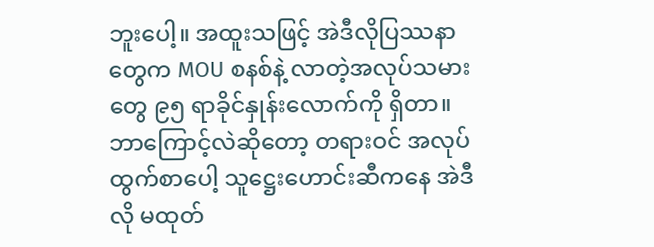ဘူးပေါ့။ အထူးသဖြင့် အဲဒီလိုပြဿနာတွေက MOU စနစ်နဲ့ လာတဲ့အလုပ်သမားတွေ ၉၅ ရာခိုင်နှုန်းလောက်ကို ရှိတာ။ ဘာကြောင့်လဲဆိုတော့ တရားဝင် အလုပ်ထွက်စာပေါ့ သူဋ္ဌေးဟောင်းဆီကနေ အဲဒီလို မထုတ်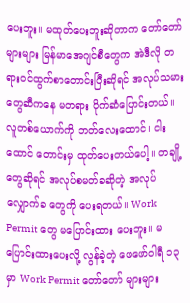ပေးဘူး။ မထုတ်ပေးဘူးဆိုတာက တော်တော်များများ မြန်မာအေဂျင်စီတွေက အဲဒီလို တရားဝင်ထွက်စာတောင်းပြီးဆိုရင် အလုပ်သမားတွေဆီကနေ မတရား ပိုက်ဆံပြောင်းတယ်။ လူတစ်ယောက်ကို ဘတ်လေးထောင်၊ ငါးထောင် တောင်းမှ ထုတ်ပေးတယ်ပေါ့။ တချို့တွေဆိုရင် အလုပ်စမတ်ခဆိုတဲ့ အလုပ်လျှောက်ခ တွေကို ပေးရတယ်။ Work Permit တွေ မပြောင်းထား ပေးဘူး။ မပြောင်းထားပေးလို့ လွန်ခဲ့တဲ့ ဖေဖော်ဝါရီ ၁၃ မှာ Work Permit တော်တော် များများ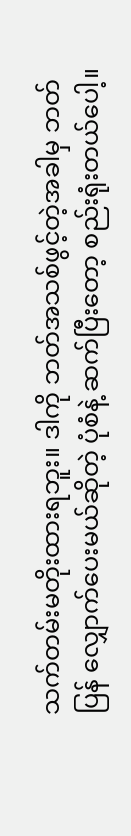သက်တမ်းမတိုးထားရဘူး။ ဒါကို ဘတ်အသစ်ဖွင့်တဲ့အခါမှ ဘတ်ပြန် လျှောက်ပေးမယ်ဆိုတဲ့ ပုံစံနဲ့ ဆက်ပြီးတော့ စည်းရုံးတယ်ပေါ့။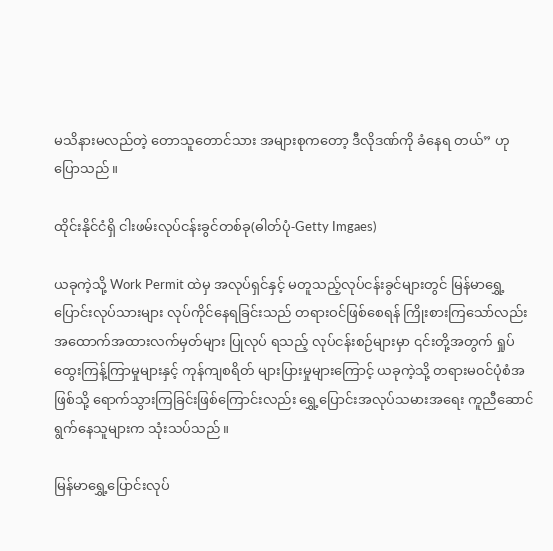မသိနားမလည်တဲ့ တောသူတောင်သား အများစုကတော့ ဒီလိုဒဏ်ကို ခံနေရ တယ်” ဟု ပြောသည်။

ထိုင်းနိုင်ငံရှိ ငါးဖမ်းလုပ်ငန်းခွင်တစ်ခု(ဓါတ်ပုံ-Getty Imgaes)

ယခုကဲ့သို့ Work Permit ထဲမှ အလုပ်ရှင်နှင့် မတူသည့်လုပ်ငန်းခွင်များတွင် မြန်မာရွှေ့ပြောင်းလုပ်သားများ လုပ်ကိုင်နေရခြင်းသည် တရားဝင်ဖြစ်စေရန် ကြိုးစားကြသော်လည်း အထောက်အထားလက်မှတ်များ ပြုလုပ် ရသည့် လုပ်ငန်းစဉ်များမှာ ၎င်းတို့အတွက် ရှုပ်ထွေးကြန့်ကြာမှုများနှင့် ကုန်ကျစရိတ် များပြားမှုများကြောင့် ယခုကဲ့သို့ တရားမဝင်ပုံစံအဖြစ်သို့ ရောက်သွားကြခြင်းဖြစ်ကြောင်းလည်း ရွှေ့ပြောင်းအလုပ်သမားအရေး ကူညီဆောင်ရွက်နေသူများက သုံးသပ်သည်။

မြန်မာရွှေ့ပြောင်းလုပ်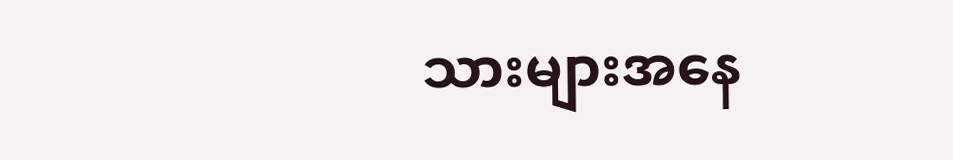သားများအနေ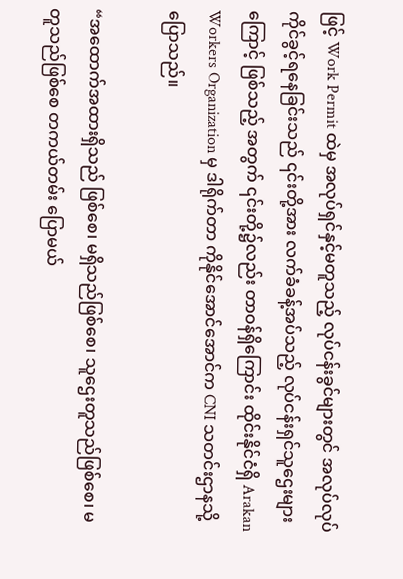ဖြင့် Work Permit ထဲမှ အလုပ်ရှင်နှင့်မတူသည့် လုပ်ငန်းခွင်များတွင် အလုပ်လုပ်ကိုင်ခွင့်ရနေခြင်းသည် ၎င်းတို့အား လက်ခံခန့်အပ်သည့် လုပ်ငန်းရှင်သူဌေးများကြောင့် ဖြစ်သည့် အတွက် ၎င်းတို့၌လည်း တာဝန်ရှိကြောင်း ထိုင်းနိုင်ငံရှိ Arakan Workers Organization မှ ဒါရိုက်တာ ကိုနိုင်အောင်အောင်က CNI သတင်းဌာနသို့ ပြောသည်။

“အထောက်အထားရှိသည် ဖြစ်စေ၊ မရှိသည်ဖြစ်စေ၊ သူဌေးတူသည်ဖြစ်စေ၊ မတူသည်ဖြစ်စေ တကယ်တမ်း ပြောမယ်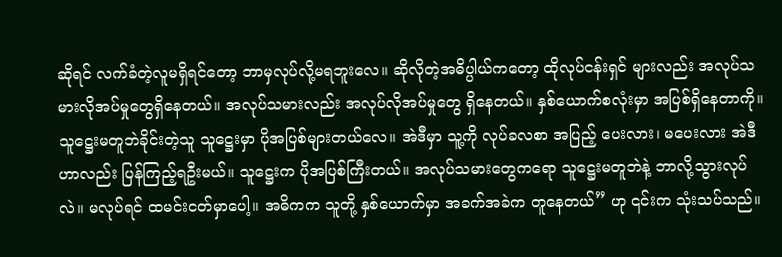ဆိုရင် လက်ခံတဲ့လူမရှိရင်တော့ ဘာမှလုပ်လို့မရဘူးလေ။ ဆိုလိုတဲ့အဓိပ္ပါယ်ကတော့ ထိုလုပ်ငန်းရှင် များလည်း အလုပ်သမားလိုအပ်မှုတွေရှိနေတယ်။ အလုပ်သမားလည်း အလုပ်လိုအပ်မှုတွေ ရှိနေတယ်။ နှစ်ယောက်စလုံးမှာ အပြစ်ရှိနေတာကို။ သူဋ္ဌေးမတူဘဲခိုင်းတဲ့သူ သူဋ္ဌေးမှာ ပိုအပြစ်များတယ်လေ။ အဲဒီမှာ သူ့ကို လုပ်ခလစာ အပြည့် ပေးလား၊ မပေးလား အဲဒီဟာလည်း ပြန်ကြည့်ရဦးမယ်။ သူဋ္ဌေးက ပိုအပြစ်ကြီးတယ်။ အလုပ်သမားတွေကရော သူဋ္ဌေးမတူဘဲနဲ့ ဘာလို့သွားလုပ်လဲ။ မလုပ်ရင် ထမင်းငတ်မှာပေါ့။ အဓိကက သူတို့ နှစ်ယောက်မှာ အခက်အခဲက တူနေတယ်” ဟု ၎င်းက သုံးသပ်သည်။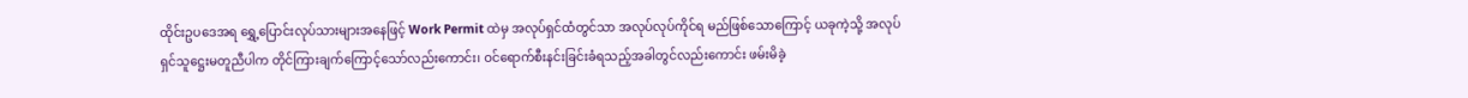ထိုင်းဥပဒေအရ ရွှေ့ပြောင်းလုပ်သားများအနေဖြင့် Work Permit ထဲမှ အလုပ်ရှင်ထံတွင်သာ အလုပ်လုပ်ကိုင်ရ မည်ဖြစ်သောကြောင့် ယခုကဲ့သို့ အလုပ်ရှင်သူဋ္ဌေးမတူညီပါက တိုင်ကြားချက်ကြောင့်သော်လည်းကောင်း၊ ဝင်ရောက်စီးနင်းခြင်းခံရသည့်အခါတွင်လည်းကောင်း ဖမ်းမိခဲ့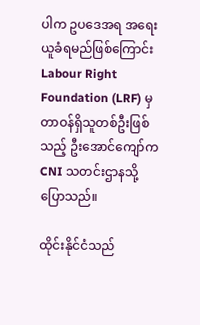ပါက ဥပဒေအရ အရေးယူခံရမည်ဖြစ်ကြောင်း Labour Right Foundation (LRF) မှ တာဝန်ရှိသူတစ်ဦးဖြစ်သည့် ဦးအောင်ကျော်က CNI သတင်းဌာနသို့ ပြောသည်။

ထိုင်းနိုင်ငံသည်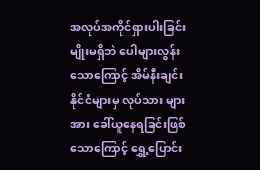အလုပ်အကိုင်ရှားပါးခြင်းမျိုးမရှိဘဲ ပေါများလွန်းသောကြောင့် အိမ်နီးချင်းနိုင်ငံများမှ လုပ်သား များအား ခေါ်ယူနေရခြင်းဖြစ်သောကြောင့် ရွှေ့ပြောင်း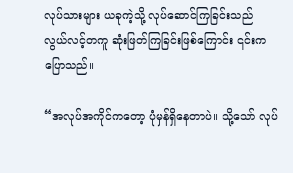လုပ်သားများ ယခုကဲ့သို့ လုပ်ဆောင်ကြခြင်းသည် လွယ်လင့်တကူ ဆုံးဖြတ်ကြခြင်းဖြစ်ကြောင်း ၎င်းက ပြောသည်။

“အလုပ်အကိုင်ကတော့ ပုံမှန်ရှိနေတာပဲ။ သို့သော် လုပ်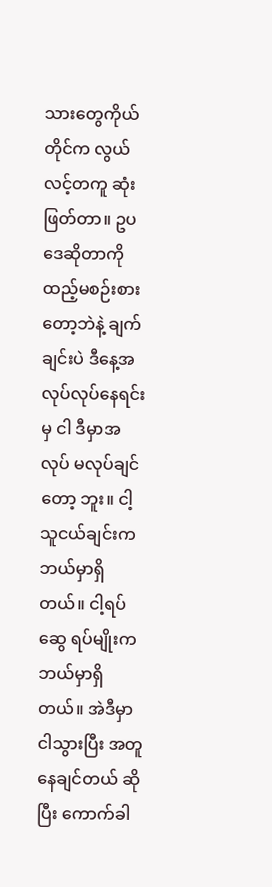သားတွေကိုယ်တိုင်က လွယ်လင့်တကူ ဆုံးဖြတ်တာ။ ဥပဒေဆိုတာကို ထည့်မစဉ်းစားတော့ဘဲနဲ့ ချက်ချင်းပဲ ဒီနေ့အလုပ်လုပ်နေရင်းမှ ငါ ဒီမှာအလုပ် မလုပ်ချင်တော့ ဘူး။ ငါ့သူငယ်ချင်းက ဘယ်မှာရှိတယ်။ ငါ့ရပ်ဆွေ ရပ်မျိုးက ဘယ်မှာရှိတယ်။ အဲဒီမှာ ငါသွားပြီး အတူနေချင်တယ် ဆိုပြီး ကောက်ခါ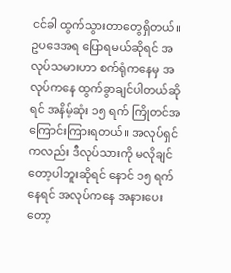ငင်ခါ ထွက်သွားတာတွေရှိတယ်။ ဥပဒေအရ ပြောရမယ်ဆိုရင် အလုပ်သမားဟာ စက်ရုံကနေမှ အလုပ်ကနေ ထွက်ခွာချင်ပါတယ်ဆိုရင် အနိမ့်ဆုံး ၁၅ ရက် ကြိုတင်အကြောင်းကြားရတယ်။ အလုပ်ရှင်ကလည်း ဒီလုပ်သားကို မလိုချင်တော့ပါဘူးဆိုရင် နောင် ၁၅ ရက်နေရင် အလုပ်ကနေ အနားပေးတော့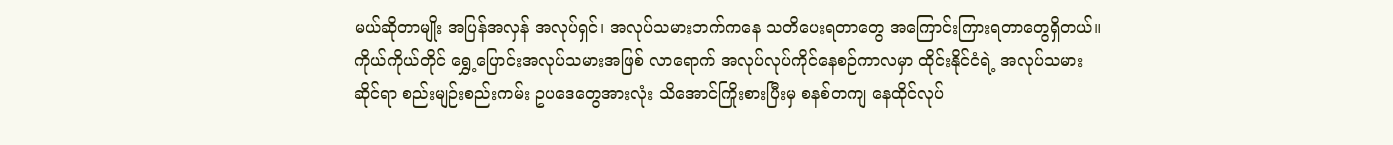မယ်ဆိုတာမျိုး အပြန်အလှန် အလုပ်ရှင်၊ အလုပ်သမားဘက်ကနေ သတိပေးရတာတွေ အကြောင်းကြားရတာတွေရှိတယ်။ ကိုယ်ကိုယ်တိုင် ရွှေ့ပြောင်းအလုပ်သမားအဖြစ် လာရောက် အလုပ်လုပ်ကိုင်နေစဉ်ကာလမှာ ထိုင်းနိုင်ငံရဲ့ အလုပ်သမားဆိုင်ရာ စည်းမျဉ်းစည်းကမ်း ဥပဒေတွေအားလုံး သိအောင်ကြိုးစားပြီးမှ စနစ်တကျ နေထိုင်လုပ်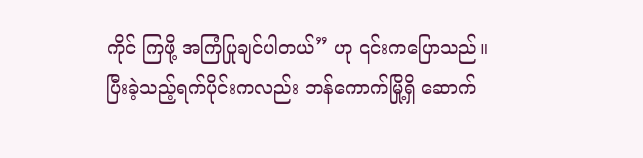ကိုင် ကြဖို့ အကြံပြုချင်ပါတယ်” ဟု ၎င်းကပြောသည်။
ပြီးခဲ့သည့်ရက်ပိုင်းကလည်း ဘန်ကောက်မြို့ရှိ ဆောက်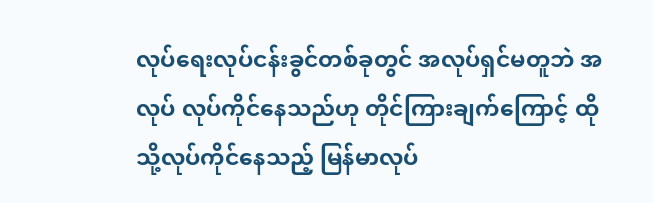လုပ်ရေးလုပ်ငန်းခွင်တစ်ခုတွင် အလုပ်ရှင်မတူဘဲ အလုပ် လုပ်ကိုင်နေသည်ဟု တိုင်ကြားချက်ကြောင့် ထိုသို့လုပ်ကိုင်နေသည့် မြန်မာလုပ်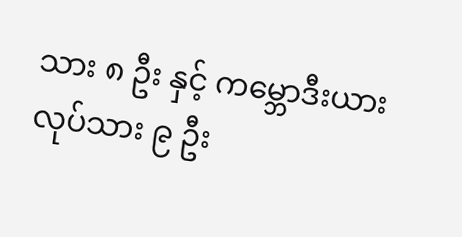သား ၈ ဦး နှင့် ကမ္ဘောဒီးယား လုပ်သား ၉ ဦး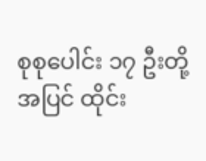စုစုပေါင်း ၁၇ ဦးတို့အပြင် ထိုင်း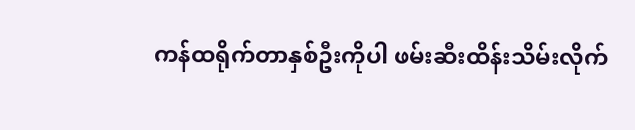ကန်ထရိုက်တာနှစ်ဦးကိုပါ ဖမ်းဆီးထိန်းသိမ်းလိုက်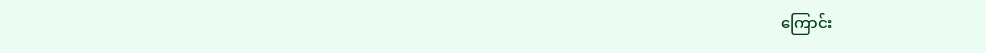ကြောင်း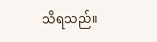သိရသည်။